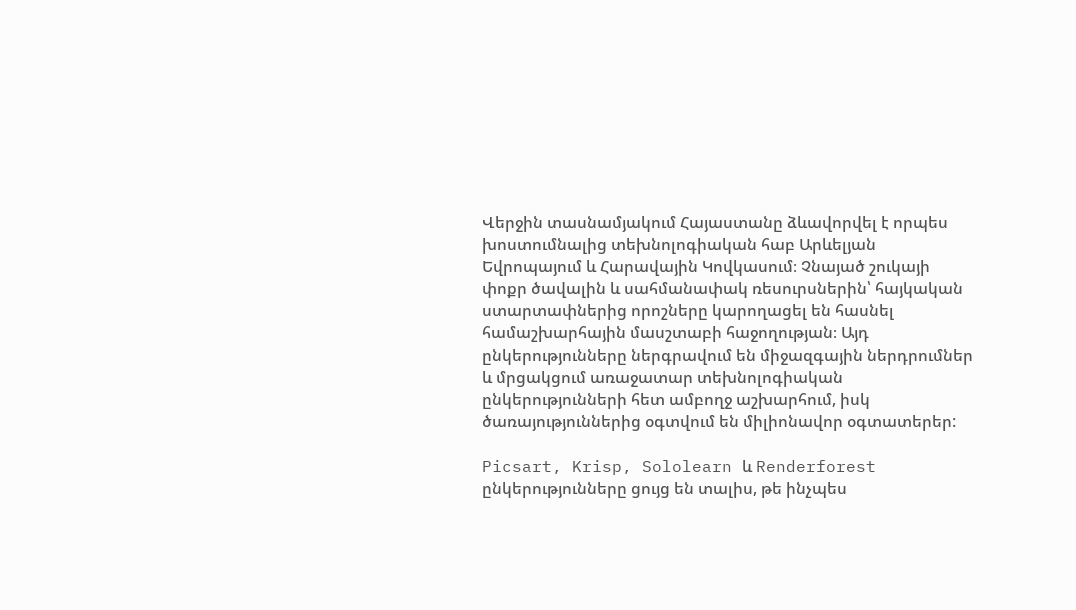Վերջին տասնամյակում Հայաստանը ձևավորվել է որպես խոստումնալից տեխնոլոգիական հաբ Արևելյան Եվրոպայում և Հարավային Կովկասում։ Չնայած շուկայի փոքր ծավալին և սահմանափակ ռեսուրսներին՝ հայկական ստարտափներից որոշները կարողացել են հասնել համաշխարհային մասշտաբի հաջողության։ Այդ ընկերությունները ներգրավում են միջազգային ներդրումներ և մրցակցում առաջատար տեխնոլոգիական ընկերությունների հետ ամբողջ աշխարհում, իսկ  ծառայություններից օգտվում են միլիոնավոր օգտատերեր:

Picsart, Krisp, Sololearn և Renderforest ընկերությունները ցույց են տալիս, թե ինչպես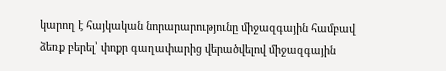կարող է հայկական նորարարությունը միջազգային համբավ ձեռք բերել՝ փոքր գաղափարից վերածվելով միջազգային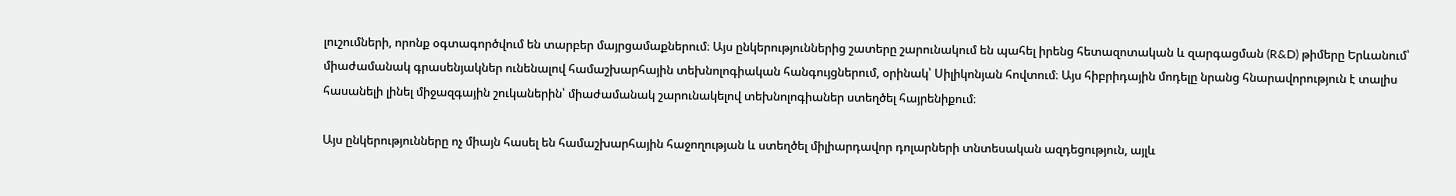լուշումների, որոնք օգտագործվում են տարբեր մայրցամաքներում։ Այս ընկերություններից շատերը շարունակում են պահել իրենց հետազոտական և զարգացման (R&D) թիմերը Երևանում՝ միաժամանակ գրասենյակներ ունենալով համաշխարհային տեխնոլոգիական հանգույցներում, օրինակ՝ Սիլիկոնյան հովտում։ Այս հիբրիդային մոդելը նրանց հնարավորություն է տալիս հասանելի լինել միջազգային շուկաներին՝ միաժամանակ շարունակելով տեխնոլոգիաներ ստեղծել հայրենիքում։

Այս ընկերությունները ոչ միայն հասել են համաշխարհային հաջողության և ստեղծել միլիարդավոր դոլարների տնտեսական ազդեցություն, այլև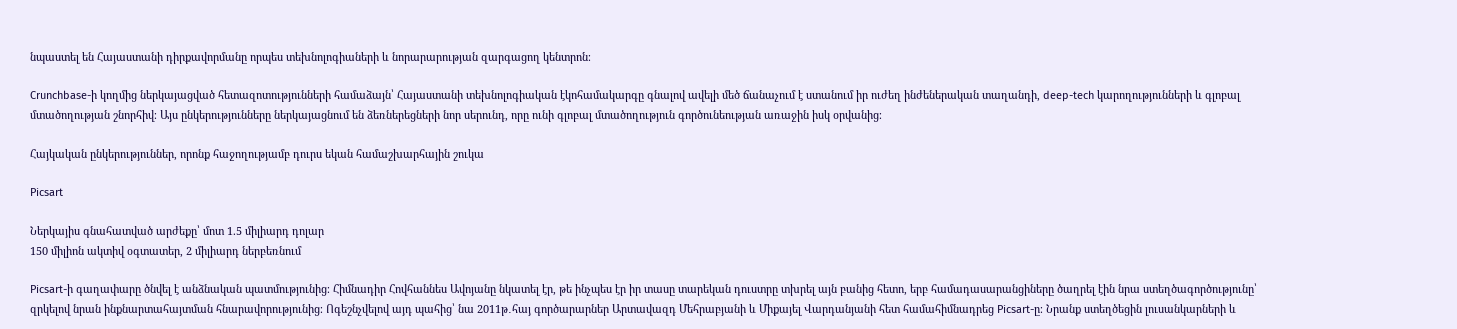նպաստել են Հայաստանի դիրքավորմանը որպես տեխնոլոգիաների և նորարարության զարգացող կենտրոն։

Crunchbase-ի կողմից ներկայացված հետազոտությունների համաձայն՝ Հայաստանի տեխնոլոգիական էկոհամակարգը գնալով ավելի մեծ ճանաչում է ստանում իր ուժեղ ինժեներական տաղանդի, deep-tech կարողությունների և գլոբալ մտածողության շնորհիվ։ Այս ընկերությունները ներկայացնում են ձեռներեցների նոր սերունդ, որը ունի գլոբալ մտածողություն գործունեության առաջին իսկ օրվանից։

Հայկական ընկերություններ, որոնք հաջողությամբ դուրս եկան համաշխարհային շուկա

Picsart

Ներկայիս գնահատված արժեքը՝ մոտ 1.5 միլիարդ դոլար
150 միլիոն ակտիվ օգտատեր, 2 միլիարդ ներբեռնում

Picsart-ի գաղափարը ծնվել է անձնական պատմությունից։ Հիմնադիր Հովհաննես Ավոյանը նկատել էր, թե ինչպես էր իր տասը տարեկան դուստրը տխրել այն բանից հետո, երբ համադասարանցիները ծաղրել էին նրա ստեղծագործությունը՝ զրկելով նրան ինքնարտահայտման հնարավորությունից։ Ոգեշնչվելով այդ պահից՝ նա 2011թ․հայ գործարարներ Արտավազդ Մեհրաբյանի և Միքայել Վարդանյանի հետ համահիմնադրեց Picsart-ը։ Նրանք ստեղծեցին լուսանկարների և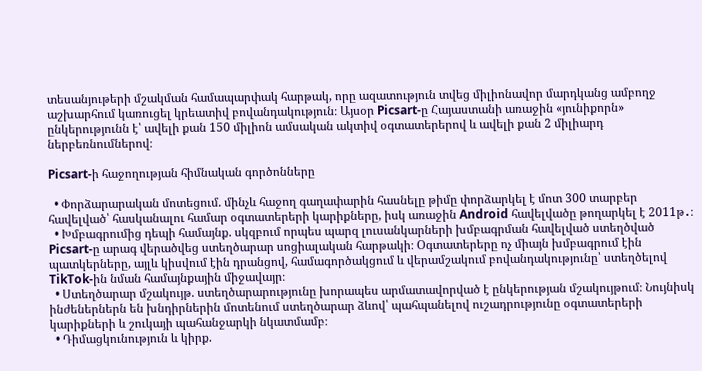տեսանյութերի մշակման համապարփակ հարթակ, որը ազատություն տվեց միլիոնավոր մարդկանց ամբողջ աշխարհում կառուցել կրեատիվ բովանդակություն։ Այսօր Picsart-ը Հայաստանի առաջին «յունիքորն» ընկերությունն է՝ ավելի քան 150 միլիոն ամսական ակտիվ օգտատերերով և ավելի քան 2 միլիարդ ներբեռնումներով։

Picsart-ի հաջողության հիմնական գործոնները

  • Փորձարարական մոտեցում. մինչև հաջող գաղափարին հասնելը թիմը փորձարկել է մոտ 300 տարբեր հավելված՝ հասկանալու համար օգտատերերի կարիքները, իսկ առաջին Android հավելվածը թողարկել է 2011թ․։
  • Խմբագրումից դեպի համայնք. սկզբում որպես պարզ լուսանկարների խմբագրման հավելված ստեղծված Picsart-ը արագ վերածվեց ստեղծարար սոցիալական հարթակի։ Օգտատերերը ոչ միայն խմբագրում էին պատկերները, այլև կիսվում էին դրանցով, համագործակցում և վերամշակում բովանդակությունը՝ ստեղծելով TikTok-ին նման համայնքային միջավայր։
  • Ստեղծարար մշակույթ. ստեղծարարությունը խորապես արմատավորված է ընկերության մշակույթում։ Նույնիսկ ինժեներներն են խնդիրներին մոտենում ստեղծարար ձևով՝ պահպանելով ուշադրությունը օգտատերերի կարիքների և շուկայի պահանջարկի նկատմամբ։
  • Դիմացկունություն և կիրք.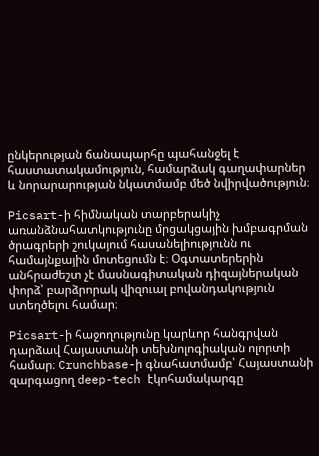ընկերության ճանապարհը պահանջել է հաստատակամություն, համարձակ գաղափարներ և նորարարության նկատմամբ մեծ նվիրվածություն։

Picsart-ի հիմնական տարբերակիչ առանձնահատկությունը մրցակցային խմբագրման ծրագրերի շուկայում հասանելիությունն ու համայնքային մոտեցումն է։ Օգտատերերին անհրաժեշտ չէ մասնագիտական դիզայներական փորձ՝ բարձրորակ վիզուալ բովանդակություն ստեղծելու համար։

Picsart-ի հաջողությունը կարևոր հանգրվան դարձավ Հայաստանի տեխնոլոգիական ոլորտի համար։ Crunchbase-ի գնահատմամբ՝ Հայաստանի զարգացող deep-tech էկոհամակարգը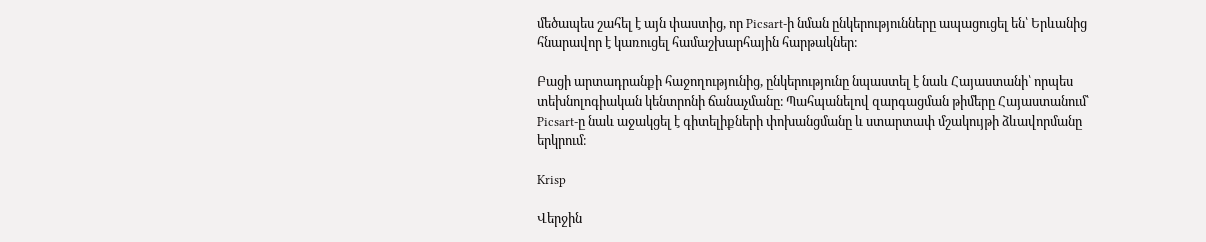մեծապես շահել է այն փաստից, որ Picsart-ի նման ընկերությունները ապացուցել են՝ Երևանից հնարավոր է կառուցել համաշխարհային հարթակներ։

Բացի արտադրանքի հաջողությունից, ընկերությունը նպաստել է նաև Հայաստանի՝ որպես տեխնոլոգիական կենտրոնի ճանաչմանը։ Պահպանելով զարգացման թիմերը Հայաստանում՝ Picsart-ը նաև աջակցել է գիտելիքների փոխանցմանը և ստարտափ մշակույթի ձևավորմանը երկրում։

Krisp

Վերջին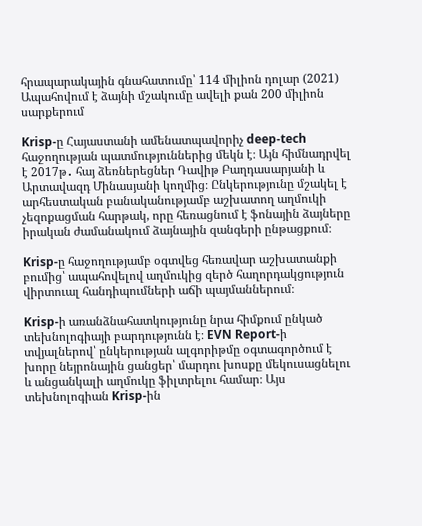հրապարակային գնահատումը՝ 114 միլիոն դոլար (2021)
Ապահովում է ձայնի մշակումը ավելի քան 200 միլիոն սարքերում

Krisp-ը Հայաստանի ամենատպավորիչ deep-tech հաջողության պատմություններից մեկն է։ Այն հիմնադրվել է 2017թ․ հայ ձեռներեցներ Դավիթ Բաղդասարյանի և Արտավազդ Մինասյանի կողմից։ Ընկերությունը մշակել է արհեստական բանականությամբ աշխատող աղմուկի չեզոքացման հարթակ, որը հեռացնում է ֆոնային ձայները իրական ժամանակում ձայնային զանգերի ընթացքում։

Krisp-ը հաջողությամբ օգտվեց հեռավար աշխատանքի բումից՝ ապահովելով աղմուկից զերծ հաղորդակցություն վիրտուալ հանդիպումների աճի պայմաններում։

Krisp-ի առանձնահատկությունը նրա հիմքում ընկած տեխնոլոգիայի բարդությունն է։ EVN Report-ի տվյալներով՝ ընկերության ալգորիթմը օգտագործում է խորը նեյրոնային ցանցեր՝ մարդու խոսքը մեկուսացնելու և անցանկալի աղմուկը ֆիլտրելու համար։ Այս տեխնոլոգիան Krisp-ին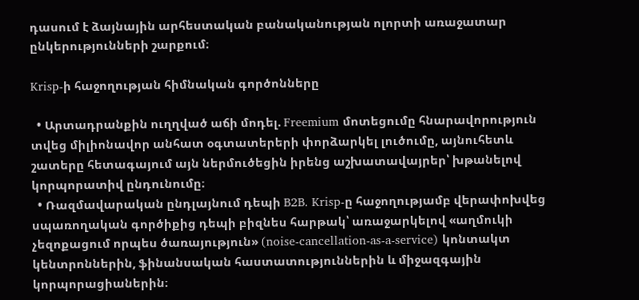դասում է ձայնային արհեստական բանականության ոլորտի առաջատար ընկերությունների շարքում։

Krisp-ի հաջողության հիմնական գործոնները

  • Արտադրանքին ուղղված աճի մոդել. Freemium մոտեցումը հնարավորություն տվեց միլիոնավոր անհատ օգտատերերի փորձարկել լուծումը, այնուհետև  շատերը հետագայում այն ներմուծեցին իրենց աշխատավայրեր՝ խթանելով կորպորատիվ ընդունումը։
  • Ռազմավարական ընդլայնում դեպի B2B. Krisp-ը հաջողությամբ վերափոխվեց սպառողական գործիքից դեպի բիզնես հարթակ՝ առաջարկելով «աղմուկի չեզոքացում որպես ծառայություն» (noise-cancellation-as-a-service) կոնտակտ կենտրոններին, ֆինանսական հաստատություններին և միջազգային կորպորացիաներին։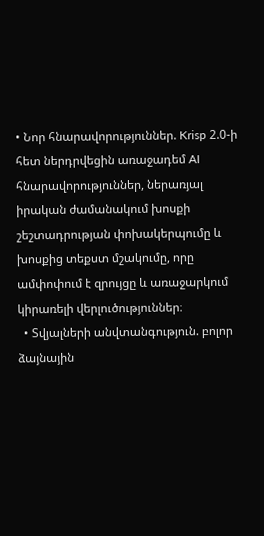• Նոր հնարավորություններ. Krisp 2.0-ի հետ ներդրվեցին առաջադեմ AI հնարավորություններ, ներառյալ իրական ժամանակում խոսքի շեշտադրության փոխակերպումը և խոսքից տեքստ մշակումը, որը ամփոփում է զրույցը և առաջարկում կիրառելի վերլուծություններ։
  • Տվյալների անվտանգություն. բոլոր ձայնային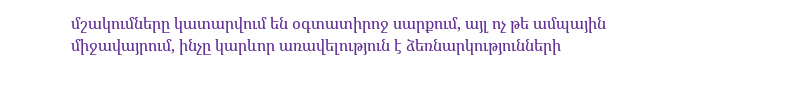մշակումները կատարվում են օգտատիրոջ սարքում, այլ ոչ թե ամպային միջավայրում, ինչը կարևոր առավելություն է ձեռնարկությունների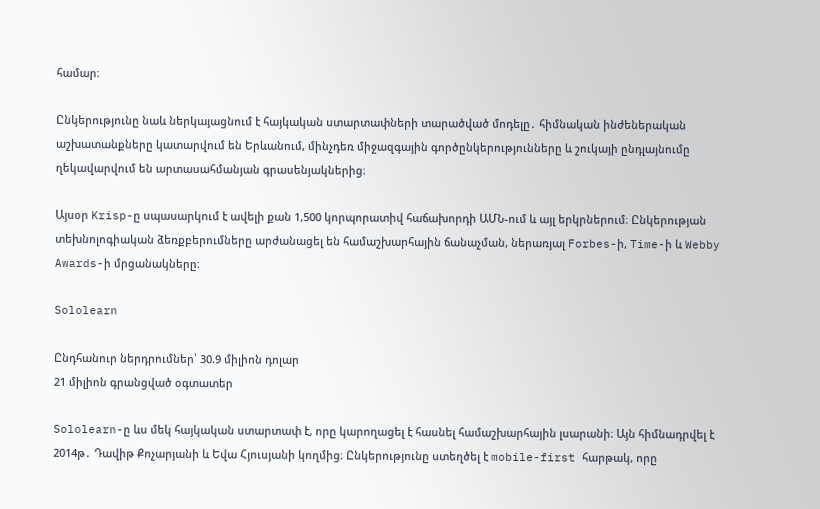համար։

Ընկերությունը նաև ներկայացնում է հայկական ստարտափների տարածված մոդելը․ հիմնական ինժեներական աշխատանքները կատարվում են Երևանում, մինչդեռ միջազգային գործընկերությունները և շուկայի ընդլայնումը ղեկավարվում են արտասահմանյան գրասենյակներից։

Այսօր Krisp-ը սպասարկում է ավելի քան 1,500 կորպորատիվ հաճախորդի ԱՄՆ-ում և այլ երկրներում։ Ընկերության տեխնոլոգիական ձեռքբերումները արժանացել են համաշխարհային ճանաչման, ներառյալ Forbes-ի, Time-ի և Webby Awards-ի մրցանակները։

Sololearn

Ընդհանուր ներդրումներ՝ 30.9 միլիոն դոլար
21 միլիոն գրանցված օգտատեր

Sololearn-ը ևս մեկ հայկական ստարտափ է, որը կարողացել է հասնել համաշխարհային լսարանի։ Այն հիմնադրվել է 2014թ․ Դավիթ Քոչարյանի և Եվա Հյուսյանի կողմից։ Ընկերությունը ստեղծել է mobile-first հարթակ, որը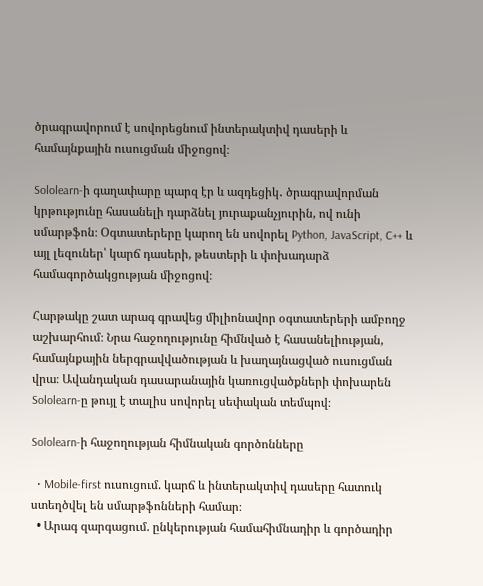ծրագրավորում է սովորեցնում ինտերակտիվ դասերի և համայնքային ուսուցման միջոցով։

Sololearn-ի գաղափարը պարզ էր և ազդեցիկ․ ծրագրավորման կրթությունը հասանելի դարձնել յուրաքանչյուրին, ով ունի սմարթֆոն։ Օգտատերերը կարող են սովորել Python, JavaScript, C++ և այլ լեզուներ՝ կարճ դասերի, թեստերի և փոխադարձ համագործակցության միջոցով։

Հարթակը շատ արագ գրավեց միլիոնավոր օգտատերերի ամբողջ աշխարհում։ Նրա հաջողությունը հիմնված է հասանելիության, համայնքային ներգրավվածության և խաղայնացված ուսուցման վրա։ Ավանդական դասարանային կառուցվածքների փոխարեն Sololearn-ը թույլ է տալիս սովորել սեփական տեմպով։

Sololearn-ի հաջողության հիմնական գործոնները

  • Mobile-first ուսուցում. կարճ և ինտերակտիվ դասերը հատուկ ստեղծվել են սմարթֆոնների համար։
  • Արագ զարգացում. ընկերության համահիմնադիր և գործադիր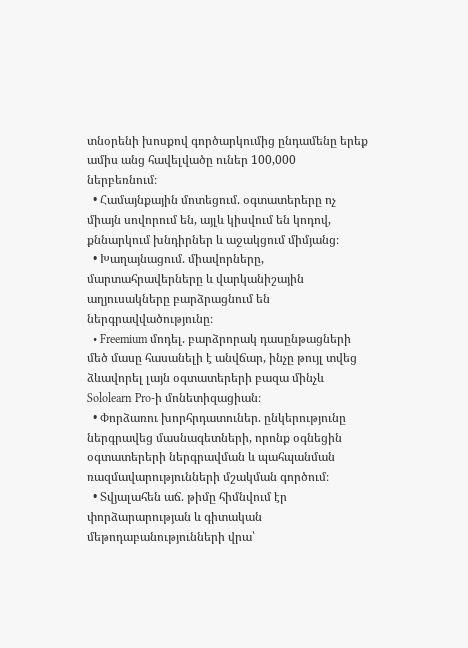տնօրենի խոսքով գործարկումից ընդամենը երեք ամիս անց հավելվածը ուներ 100,000 ներբեռնում։
  • Համայնքային մոտեցում. օգտատերերը ոչ միայն սովորում են, այլև կիսվում են կոդով, քննարկում խնդիրներ և աջակցում միմյանց։
  • Խաղայնացում. միավորները, մարտահրավերները և վարկանիշային աղյուսակները բարձրացնում են ներգրավվածությունը։
  • Freemium մոդել. բարձրորակ դասընթացների մեծ մասը հասանելի է անվճար, ինչը թույլ տվեց ձևավորել լայն օգտատերերի բազա մինչև Sololearn Pro-ի մոնետիզացիան։
  • Փորձառու խորհրդատուներ. ընկերությունը ներգրավեց մասնագետների, որոնք օգնեցին օգտատերերի ներգրավման և պահպանման ռազմավարությունների մշակման գործում։
  • Տվյալահեն աճ. թիմը հիմնվում էր փորձարարության և գիտական մեթոդաբանությունների վրա՝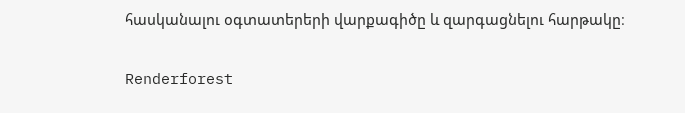հասկանալու օգտատերերի վարքագիծը և զարգացնելու հարթակը։

Renderforest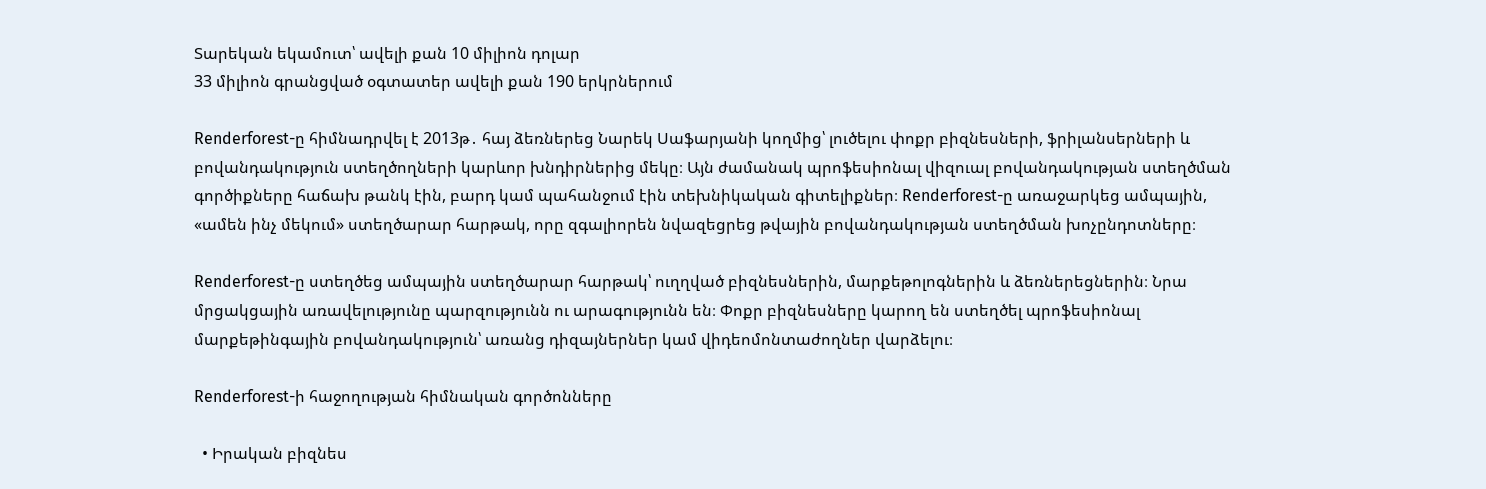Տարեկան եկամուտ՝ ավելի քան 10 միլիոն դոլար
33 միլիոն գրանցված օգտատեր ավելի քան 190 երկրներում

Renderforest-ը հիմնադրվել է 2013թ․ հայ ձեռներեց Նարեկ Սաֆարյանի կողմից՝ լուծելու փոքր բիզնեսների, ֆրիլանսերների և բովանդակություն ստեղծողների կարևոր խնդիրներից մեկը։ Այն ժամանակ պրոֆեսիոնալ վիզուալ բովանդակության ստեղծման գործիքները հաճախ թանկ էին, բարդ կամ պահանջում էին տեխնիկական գիտելիքներ։ Renderforest-ը առաջարկեց ամպային, «ամեն ինչ մեկում» ստեղծարար հարթակ, որը զգալիորեն նվազեցրեց թվային բովանդակության ստեղծման խոչընդոտները։

Renderforest-ը ստեղծեց ամպային ստեղծարար հարթակ՝ ուղղված բիզնեսներին, մարքեթոլոգներին և ձեռներեցներին։ Նրա մրցակցային առավելությունը պարզությունն ու արագությունն են։ Փոքր բիզնեսները կարող են ստեղծել պրոֆեսիոնալ մարքեթինգային բովանդակություն՝ առանց դիզայներներ կամ վիդեոմոնտաժողներ վարձելու։

Renderforest-ի հաջողության հիմնական գործոնները

  • Իրական բիզնես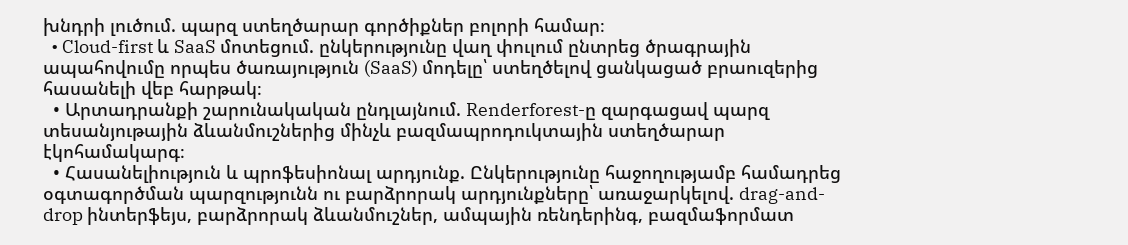խնդրի լուծում. պարզ ստեղծարար գործիքներ բոլորի համար։
  • Cloud-first և SaaS մոտեցում. ընկերությունը վաղ փուլում ընտրեց ծրագրային ապահովումը որպես ծառայություն (SaaS) մոդելը՝ ստեղծելով ցանկացած բրաուզերից հասանելի վեբ հարթակ։
  • Արտադրանքի շարունակական ընդլայնում. Renderforest-ը զարգացավ պարզ տեսանյութային ձևանմուշներից մինչև բազմապրոդուկտային ստեղծարար էկոհամակարգ։
  • Հասանելիություն և պրոֆեսիոնալ արդյունք. Ընկերությունը հաջողությամբ համադրեց օգտագործման պարզությունն ու բարձրորակ արդյունքները՝ առաջարկելով. drag-and-drop ինտերֆեյս, բարձրորակ ձևանմուշներ, ամպային ռենդերինգ, բազմաֆորմատ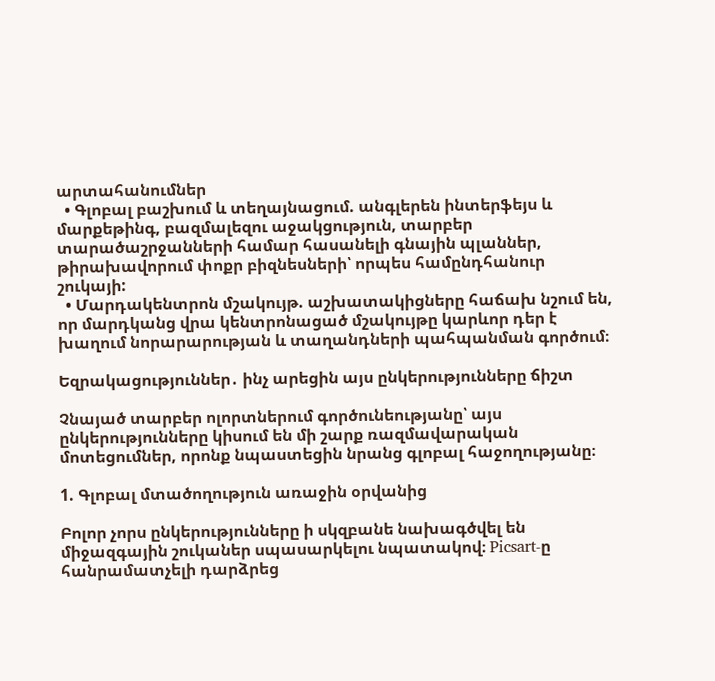արտահանումներ
  • Գլոբալ բաշխում և տեղայնացում. անգլերեն ինտերֆեյս և մարքեթինգ, բազմալեզու աջակցություն, տարբեր տարածաշրջանների համար հասանելի գնային պլաններ, թիրախավորում փոքր բիզնեսների՝ որպես համընդհանուր շուկայի:
  • Մարդակենտրոն մշակույթ. աշխատակիցները հաճախ նշում են, որ մարդկանց վրա կենտրոնացած մշակույթը կարևոր դեր է խաղում նորարարության և տաղանդների պահպանման գործում։

Եզրակացություններ․ ինչ արեցին այս ընկերությունները ճիշտ

Չնայած տարբեր ոլորտներում գործունեությանը՝ այս ընկերությունները կիսում են մի շարք ռազմավարական մոտեցումներ, որոնք նպաստեցին նրանց գլոբալ հաջողությանը։

1. Գլոբալ մտածողություն առաջին օրվանից

Բոլոր չորս ընկերությունները ի սկզբանե նախագծվել են միջազգային շուկաներ սպասարկելու նպատակով։ Picsart-ը հանրամատչելի դարձրեց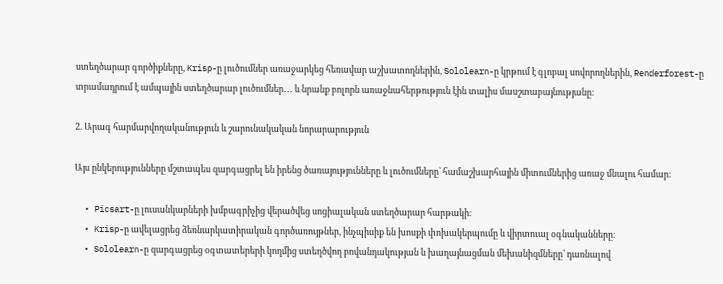ստեղծարար գործիքները, Krisp-ը լուծումներ առաջարկեց հեռավար աշխատողներին, Sololearn-ը կրթում է գլոբալ սովորողներին, Renderforest-ը տրամադրում է ամպային ստեղծարար լուծումներ․․․ և նրանք բոլորն առաջնահերթություն էին տալիս մասշտաբայնությանը։

2. Արագ հարմարվողականություն և շարունակական նորարարություն

Այս ընկերությունները մշտապես զարգացրել են իրենց ծառայությունները և լուծումները՝ համաշխարհային միտումներից առաջ մնալու համար։

  • Picsart-ը լուսանկարների խմբագրիչից վերածվեց սոցիալական ստեղծարար հարթակի։
  • Krisp-ը ավելացրեց ձեռնարկատիրական գործառույթներ, ինչպիսիք են խոսքի փոխակերպումը և վիրտուալ օգնականները։
  • Sololearn-ը զարգացրեց օգտատերերի կողմից ստեղծվող բովանդակության և խաղայնացման մեխանիզմները՝ դառնալով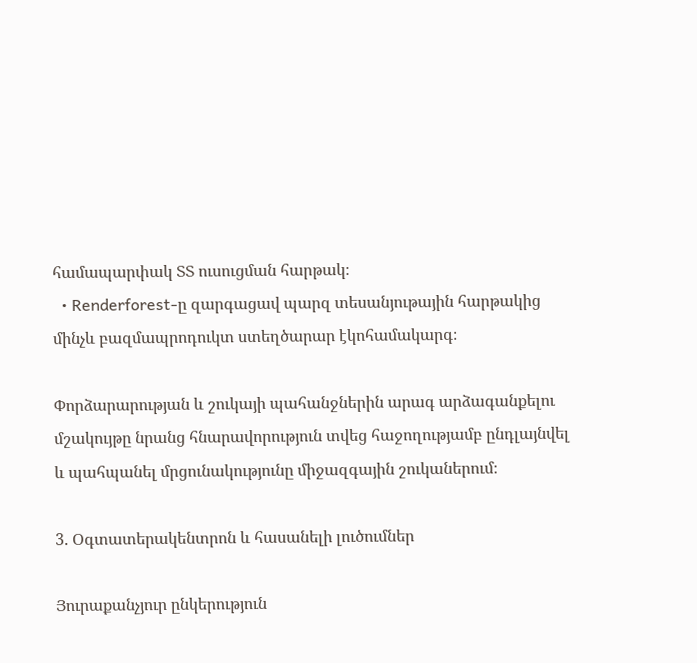համապարփակ ՏՏ ուսուցման հարթակ։
  • Renderforest-ը զարգացավ պարզ տեսանյութային հարթակից մինչև բազմապրոդուկտ ստեղծարար էկոհամակարգ։

Փորձարարության և շուկայի պահանջներին արագ արձագանքելու մշակույթը նրանց հնարավորություն տվեց հաջողությամբ ընդլայնվել և պահպանել մրցունակությունը միջազգային շուկաներում։

3. Օգտատերակենտրոն և հասանելի լուծումներ

Յուրաքանչյուր ընկերություն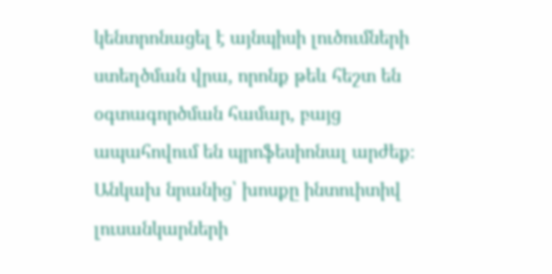կենտրոնացել է այնպիսի լուծումների ստեղծման վրա, որոնք թեև հեշտ են օգտագործման համար, բայց ապահովում են պրոֆեսիոնալ արժեք։ Անկախ նրանից՝ խոսքը ինտուիտիվ լուսանկարների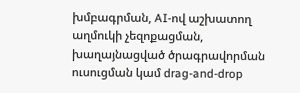խմբագրման, AI-ով աշխատող աղմուկի չեզոքացման, խաղայնացված ծրագրավորման ուսուցման կամ drag-and-drop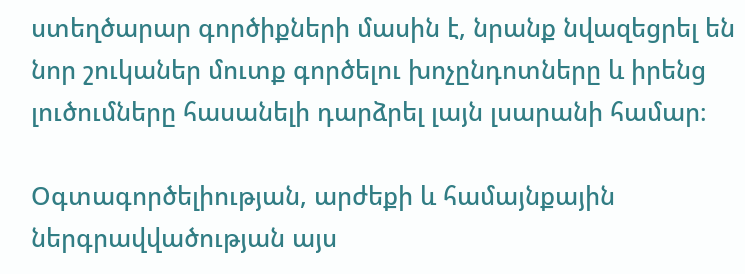ստեղծարար գործիքների մասին է, նրանք նվազեցրել են նոր շուկաներ մուտք գործելու խոչընդոտները և իրենց լուծումները հասանելի դարձրել լայն լսարանի համար։

Օգտագործելիության, արժեքի և համայնքային ներգրավվածության այս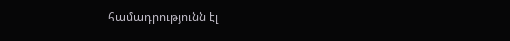համադրությունն էլ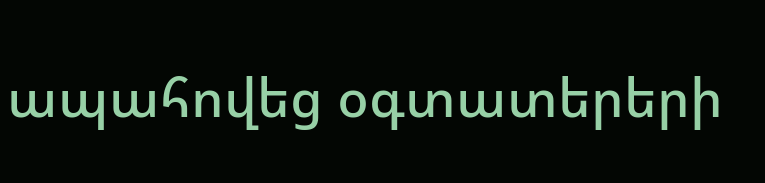ապահովեց օգտատերերի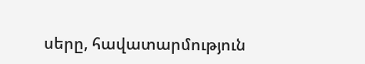սերը, հավատարմություն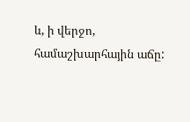և, ի վերջո, համաշխարհային աճը: